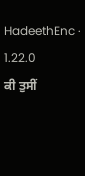HadeethEnc · 1.22.0
ਕੀ ਤੁਸੀਂ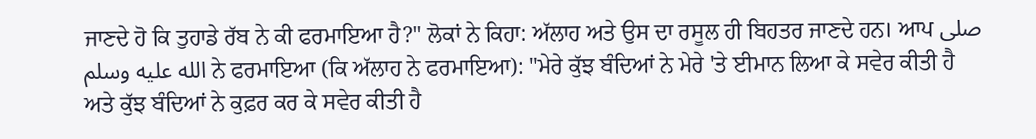ਜਾਣਦੇ ਹੋ ਕਿ ਤੁਹਾਡੇ ਰੱਬ ਨੇ ਕੀ ਫਰਮਾਇਆ ਹੈ?" ਲੋਕਾਂ ਨੇ ਕਿਹਾ: ਅੱਲਾਹ ਅਤੇ ਉਸ ਦਾ ਰਸੂਲ ਹੀ ਬਿਹਤਰ ਜਾਣਦੇ ਹਨ। ਆਪ صلى الله عليه وسلم ਨੇ ਫਰਮਾਇਆ (ਕਿ ਅੱਲਾਹ ਨੇ ਫਰਮਾਇਆ): "ਮੇਰੇ ਕੁੱਝ ਬੰਦਿਆਂ ਨੇ ਮੇਰੇ 'ਤੇ ਈਮਾਨ ਲਿਆ ਕੇ ਸਵੇਰ ਕੀਤੀ ਹੈ ਅਤੇ ਕੁੱਝ ਬੰਦਿਆਂ ਨੇ ਕੁਫ਼ਰ ਕਰ ਕੇ ਸਵੇਰ ਕੀਤੀ ਹੈ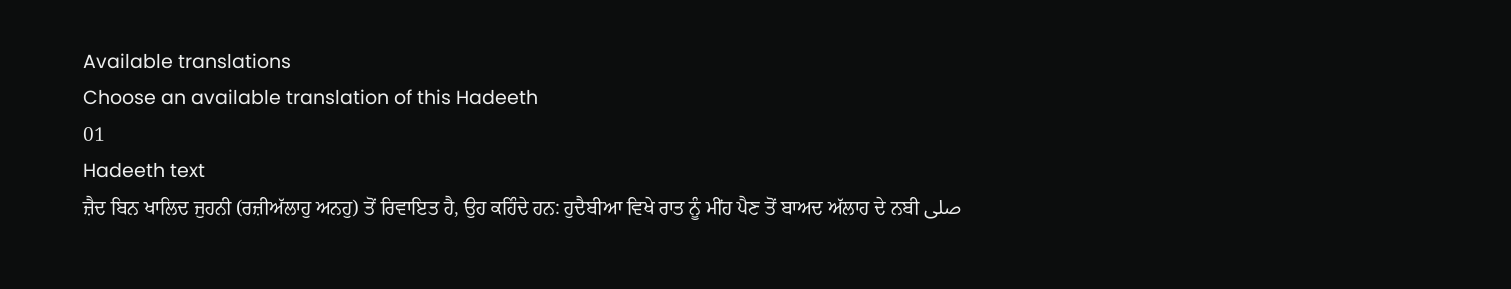Available translations
Choose an available translation of this Hadeeth
01
Hadeeth text
ਜ਼ੈਦ ਬਿਨ ਖਾਲਿਦ ਜੁਹਨੀ (ਰਜ਼ੀਅੱਲਾਹੁ ਅਨਹੁ) ਤੋਂ ਰਿਵਾਇਤ ਹੈ, ਉਹ ਕਹਿੰਦੇ ਹਨ: ਹੁਦੈਬੀਆ ਵਿਖੇ ਰਾਤ ਨੂੰ ਮੀਂਹ ਪੈਣ ਤੋਂ ਬਾਅਦ ਅੱਲਾਹ ਦੇ ਨਬੀ صلى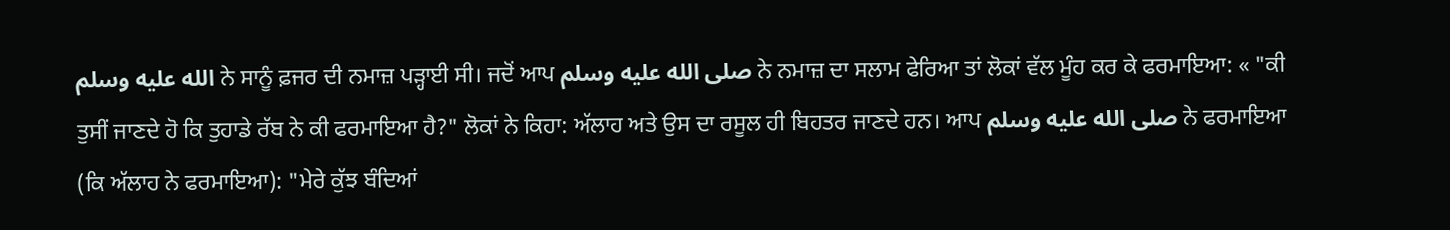الله عليه وسلم ਨੇ ਸਾਨੂੰ ਫ਼ਜਰ ਦੀ ਨਮਾਜ਼ ਪੜ੍ਹਾਈ ਸੀ। ਜਦੋਂ ਆਪ صلى الله عليه وسلم ਨੇ ਨਮਾਜ਼ ਦਾ ਸਲਾਮ ਫੇਰਿਆ ਤਾਂ ਲੋਕਾਂ ਵੱਲ ਮੂੰਹ ਕਰ ਕੇ ਫਰਮਾਇਆ: « "ਕੀ ਤੁਸੀਂ ਜਾਣਦੇ ਹੋ ਕਿ ਤੁਹਾਡੇ ਰੱਬ ਨੇ ਕੀ ਫਰਮਾਇਆ ਹੈ?" ਲੋਕਾਂ ਨੇ ਕਿਹਾ: ਅੱਲਾਹ ਅਤੇ ਉਸ ਦਾ ਰਸੂਲ ਹੀ ਬਿਹਤਰ ਜਾਣਦੇ ਹਨ। ਆਪ صلى الله عليه وسلم ਨੇ ਫਰਮਾਇਆ (ਕਿ ਅੱਲਾਹ ਨੇ ਫਰਮਾਇਆ): "ਮੇਰੇ ਕੁੱਝ ਬੰਦਿਆਂ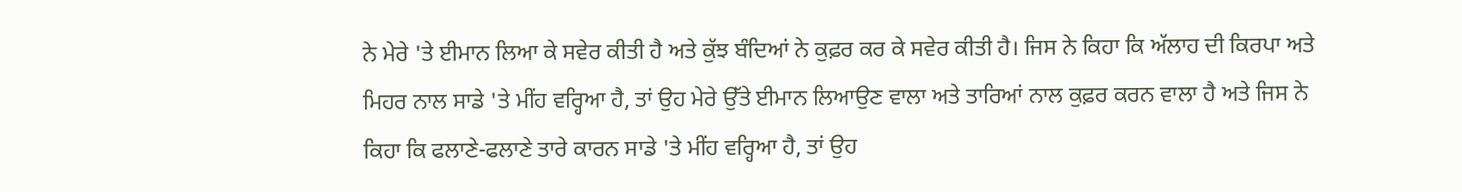ਨੇ ਮੇਰੇ 'ਤੇ ਈਮਾਨ ਲਿਆ ਕੇ ਸਵੇਰ ਕੀਤੀ ਹੈ ਅਤੇ ਕੁੱਝ ਬੰਦਿਆਂ ਨੇ ਕੁਫ਼ਰ ਕਰ ਕੇ ਸਵੇਰ ਕੀਤੀ ਹੈ। ਜਿਸ ਨੇ ਕਿਹਾ ਕਿ ਅੱਲਾਹ ਦੀ ਕਿਰਪਾ ਅਤੇ ਮਿਹਰ ਨਾਲ ਸਾਡੇ 'ਤੇ ਮੀਂਹ ਵਰ੍ਹਿਆ ਹੈ, ਤਾਂ ਉਹ ਮੇਰੇ ਉੱਤੇ ਈਮਾਨ ਲਿਆਉਣ ਵਾਲਾ ਅਤੇ ਤਾਰਿਆਂ ਨਾਲ ਕੁਫ਼ਰ ਕਰਨ ਵਾਲਾ ਹੈ ਅਤੇ ਜਿਸ ਨੇ ਕਿਹਾ ਕਿ ਫਲਾਣੇ-ਫਲਾਣੇ ਤਾਰੇ ਕਾਰਨ ਸਾਡੇ 'ਤੇ ਮੀਂਹ ਵਰ੍ਹਿਆ ਹੈ, ਤਾਂ ਉਹ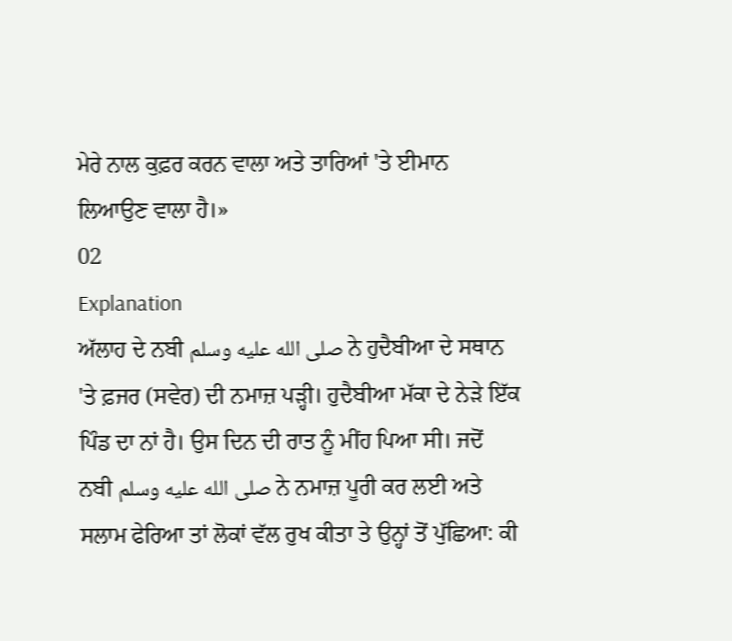ਮੇਰੇ ਨਾਲ ਕੁਫ਼ਰ ਕਰਨ ਵਾਲਾ ਅਤੇ ਤਾਰਿਆਂ 'ਤੇ ਈਮਾਨ ਲਿਆਉਣ ਵਾਲਾ ਹੈ।»
02
Explanation
ਅੱਲਾਹ ਦੇ ਨਬੀ صلى الله عليه وسلم ਨੇ ਹੁਦੈਬੀਆ ਦੇ ਸਥਾਨ 'ਤੇ ਫ਼ਜਰ (ਸਵੇਰ) ਦੀ ਨਮਾਜ਼ ਪੜ੍ਹੀ। ਹੁਦੈਬੀਆ ਮੱਕਾ ਦੇ ਨੇੜੇ ਇੱਕ ਪਿੰਡ ਦਾ ਨਾਂ ਹੈ। ਉਸ ਦਿਨ ਦੀ ਰਾਤ ਨੂੰ ਮੀਂਹ ਪਿਆ ਸੀ। ਜਦੋਂ ਨਬੀ صلى الله عليه وسلم ਨੇ ਨਮਾਜ਼ ਪੂਰੀ ਕਰ ਲਈ ਅਤੇ ਸਲਾਮ ਫੇਰਿਆ ਤਾਂ ਲੋਕਾਂ ਵੱਲ ਰੁਖ ਕੀਤਾ ਤੇ ਉਨ੍ਹਾਂ ਤੋਂ ਪੁੱਛਿਆ: ਕੀ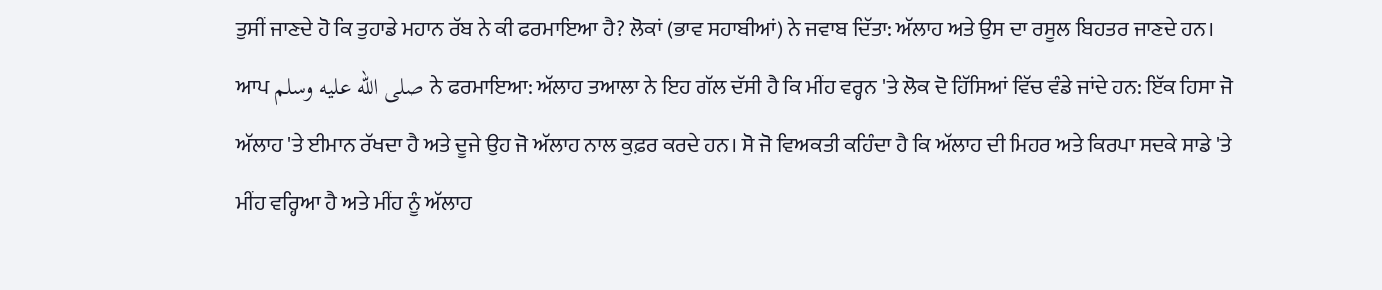ਤੁਸੀਂ ਜਾਣਦੇ ਹੋ ਕਿ ਤੁਹਾਡੇ ਮਹਾਨ ਰੱਬ ਨੇ ਕੀ ਫਰਮਾਇਆ ਹੈ? ਲੋਕਾਂ (ਭਾਵ ਸਹਾਬੀਆਂ) ਨੇ ਜਵਾਬ ਦਿੱਤਾ: ਅੱਲਾਹ ਅਤੇ ਉਸ ਦਾ ਰਸੂਲ ਬਿਹਤਰ ਜਾਣਦੇ ਹਨ। ਆਪ صلى الله عليه وسلم ਨੇ ਫਰਮਾਇਆ: ਅੱਲਾਹ ਤਆਲਾ ਨੇ ਇਹ ਗੱਲ ਦੱਸੀ ਹੈ ਕਿ ਮੀਂਹ ਵਰ੍ਹਨ 'ਤੇ ਲੋਕ ਦੋ ਹਿੱਸਿਆਂ ਵਿੱਚ ਵੰਡੇ ਜਾਂਦੇ ਹਨ: ਇੱਕ ਹਿਸਾ ਜੋ ਅੱਲਾਹ 'ਤੇ ਈਮਾਨ ਰੱਖਦਾ ਹੈ ਅਤੇ ਦੂਜੇ ਉਹ ਜੋ ਅੱਲਾਹ ਨਾਲ ਕੁਫ਼ਰ ਕਰਦੇ ਹਨ। ਸੋ ਜੋ ਵਿਅਕਤੀ ਕਹਿੰਦਾ ਹੈ ਕਿ ਅੱਲਾਹ ਦੀ ਮਿਹਰ ਅਤੇ ਕਿਰਪਾ ਸਦਕੇ ਸਾਡੇ 'ਤੇ ਮੀਂਹ ਵਰ੍ਹਿਆ ਹੈ ਅਤੇ ਮੀਂਹ ਨੂੰ ਅੱਲਾਹ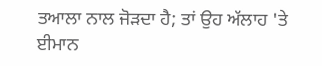ਤਆਲਾ ਨਾਲ ਜੋੜਦਾ ਹੈ; ਤਾਂ ਉਹ ਅੱਲਾਹ 'ਤੇ ਈਮਾਨ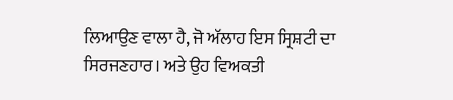ਲਿਆਉਣ ਵਾਲਾ ਹੈ, ਜੋ ਅੱਲਾਹ ਇਸ ਸ੍ਰਿਸ਼ਟੀ ਦਾ ਸਿਰਜਣਹਾਰ। ਅਤੇ ਉਹ ਵਿਅਕਤੀ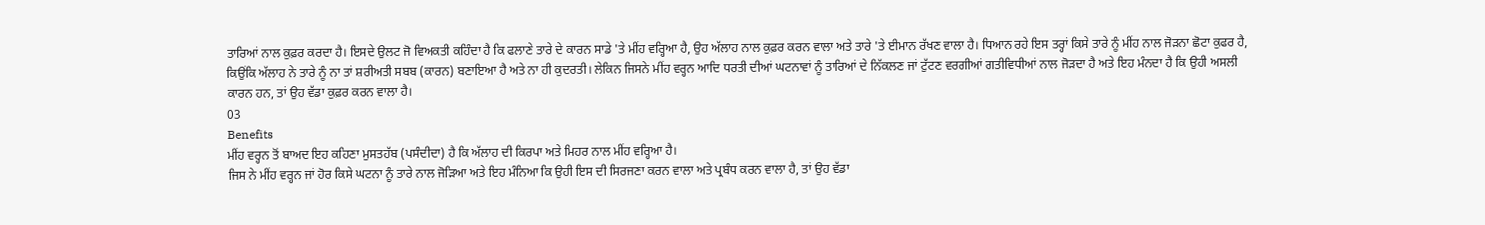ਤਾਰਿਆਂ ਨਾਲ ਕੁਫ਼ਰ ਕਰਦਾ ਹੈ। ਇਸਦੇ ਉਲਟ ਜੋ ਵਿਅਕਤੀ ਕਹਿੰਦਾ ਹੈ ਕਿ ਫਲਾਣੇ ਤਾਰੇ ਦੇ ਕਾਰਨ ਸਾਡੇ 'ਤੇ ਮੀਂਹ ਵਰ੍ਹਿਆ ਹੈ, ਉਹ ਅੱਲਾਹ ਨਾਲ ਕੁਫ਼ਰ ਕਰਨ ਵਾਲਾ ਅਤੇ ਤਾਰੇ 'ਤੇ ਈਮਾਨ ਰੱਖਣ ਵਾਲਾ ਹੈ। ਧਿਆਨ ਰਹੇ ਇਸ ਤਰ੍ਹਾਂ ਕਿਸੇ ਤਾਰੇ ਨੂੰ ਮੀਂਹ ਨਾਲ ਜੋੜਨਾ ਛੋਟਾ ਕੁਫਰ ਹੈ, ਕਿਉਂਕਿ ਅੱਲਾਹ ਨੇ ਤਾਰੇ ਨੂੰ ਨਾ ਤਾਂ ਸ਼ਰੀਅਤੀ ਸਬਬ (ਕਾਰਨ) ਬਣਾਇਆ ਹੈ ਅਤੇ ਨਾ ਹੀ ਕੁਦਰਤੀ। ਲੇਕਿਨ ਜਿਸਨੇ ਮੀਂਹ ਵਰ੍ਹਨ ਆਦਿ ਧਰਤੀ ਦੀਆਂ ਘਟਨਾਵਾਂ ਨੂੰ ਤਾਰਿਆਂ ਦੇ ਨਿੱਕਲਣ ਜਾਂ ਟੁੱਟਣ ਵਰਗੀਆਂ ਗਤੀਵਿਧੀਆਂ ਨਾਲ ਜੋੜਦਾ ਹੈ ਅਤੇ ਇਹ ਮੰਨਦਾ ਹੈ ਕਿ ਉਹੀ ਅਸਲੀ ਕਾਰਨ ਹਨ, ਤਾਂ ਉਹ ਵੱਡਾ ਕੁਫ਼ਰ ਕਰਨ ਵਾਲਾ ਹੈ।
03
Benefits
ਮੀਂਹ ਵਰ੍ਹਨ ਤੋਂ ਬਾਅਦ ਇਹ ਕਹਿਣਾ ਮੁਸਤਹੱਬ (ਪਸੰਦੀਦਾ) ਹੈ ਕਿ ਅੱਲਾਹ ਦੀ ਕਿਰਪਾ ਅਤੇ ਮਿਹਰ ਨਾਲ ਮੀਂਹ ਵਰ੍ਹਿਆ ਹੈ।
ਜਿਸ ਨੇ ਮੀਂਹ ਵਰ੍ਹਨ ਜਾਂ ਹੋਰ ਕਿਸੇ ਘਟਨਾ ਨੂੰ ਤਾਰੇ ਨਾਲ ਜੋੜਿਆ ਅਤੇ ਇਹ ਮੰਨਿਆ ਕਿ ਉਹੀ ਇਸ ਦੀ ਸਿਰਜਣਾ ਕਰਨ ਵਾਲਾ ਅਤੇ ਪ੍ਰਬੰਧ ਕਰਨ ਵਾਲਾ ਹੈ, ਤਾਂ ਉਹ ਵੱਡਾ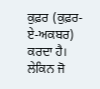ਕੁਫ਼ਰ (ਕੁਫ਼ਰ-ਏ-ਅਕਬਰ) ਕਰਦਾ ਹੈ। ਲੇਕਿਨ ਜੋ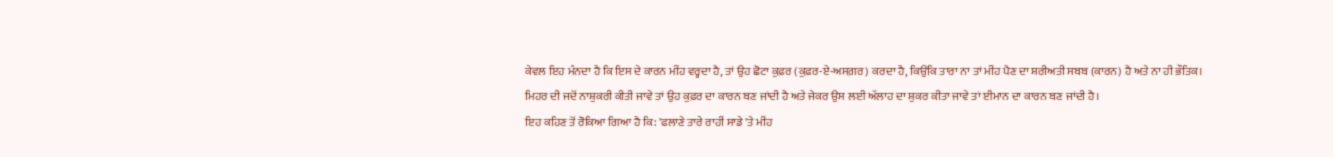ਕੇਵਲ ਇਹ ਮੰਨਦਾ ਹੈ ਕਿ ਇਸ ਦੇ ਕਾਰਨ ਮੀਂਹ ਵਰ੍ਹਦਾ ਹੈ, ਤਾਂ ਉਹ ਛੋਟਾ ਕੁਫ਼ਰ (ਕੁਫ਼ਰ-ਏ-ਅਸਗ਼ਰ) ਕਰਦਾ ਹੈ, ਕਿਉਂਕਿ ਤਾਰਾ ਨਾ ਤਾਂ ਮੀਂਹ ਪੈਣ ਦਾ ਸ਼ਰੀਅਤੀ ਸਬਬ (ਕਾਰਨ) ਹੈ ਅਤੇ ਨਾ ਹੀ ਭੌਤਿਕ।
ਮਿਹਰ ਦੀ ਜਦੋਂ ਨਾਸ਼ੁਕਰੀ ਕੀਤੀ ਜਾਵੇ ਤਾਂ ਉਹ ਕੁਫ਼ਰ ਦਾ ਕਾਰਨ ਬਣ ਜਾਂਦੀ ਹੈ ਅਤੇ ਜੇਕਰ ਉਸ ਲਈ ਅੱਲਾਹ ਦਾ ਸ਼ੁਕਰ ਕੀਤਾ ਜਾਵੇ ਤਾਂ ਈਮਾਨ ਦਾ ਕਾਰਨ ਬਣ ਜਾਂਦੀ ਹੈ।
ਇਹ ਕਹਿਣ ਤੋਂ ਰੋਕਿਆ ਗਿਆ ਹੈ ਕਿ: 'ਫਲਾਣੇ ਤਾਰੇ ਰਾਹੀਂ ਸਾਡੇ 'ਤੇ ਮੀਂਹ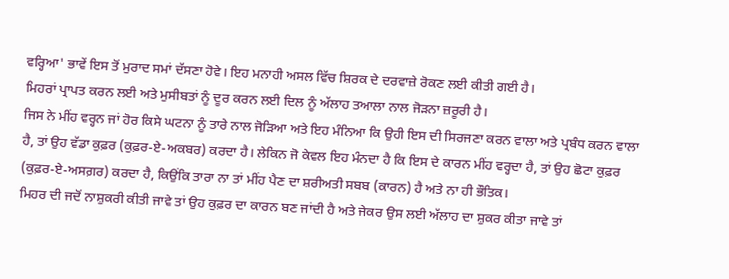ਵਰ੍ਹਿਆ' ਭਾਵੇਂ ਇਸ ਤੋਂ ਮੁਰਾਦ ਸਮਾਂ ਦੱਸਣਾ ਹੋਵੇ। ਇਹ ਮਨਾਹੀ ਅਸਲ ਵਿੱਚ ਸ਼ਿਰਕ ਦੇ ਦਰਵਾਜ਼ੇ ਰੋਕਣ ਲਈ ਕੀਤੀ ਗਈ ਹੈ।
ਮਿਹਰਾਂ ਪ੍ਰਾਪਤ ਕਰਨ ਲਈ ਅਤੇ ਮੁਸੀਬਤਾਂ ਨੂੰ ਦੂਰ ਕਰਨ ਲਈ ਦਿਲ ਨੂੰ ਅੱਲਾਹ ਤਆਲਾ ਨਾਲ ਜੋੜਨਾ ਜ਼ਰੂਰੀ ਹੈ।
ਜਿਸ ਨੇ ਮੀਂਹ ਵਰ੍ਹਨ ਜਾਂ ਹੋਰ ਕਿਸੇ ਘਟਨਾ ਨੂੰ ਤਾਰੇ ਨਾਲ ਜੋੜਿਆ ਅਤੇ ਇਹ ਮੰਨਿਆ ਕਿ ਉਹੀ ਇਸ ਦੀ ਸਿਰਜਣਾ ਕਰਨ ਵਾਲਾ ਅਤੇ ਪ੍ਰਬੰਧ ਕਰਨ ਵਾਲਾ ਹੈ, ਤਾਂ ਉਹ ਵੱਡਾ ਕੁਫ਼ਰ (ਕੁਫ਼ਰ-ਏ-ਅਕਬਰ) ਕਰਦਾ ਹੈ। ਲੇਕਿਨ ਜੋ ਕੇਵਲ ਇਹ ਮੰਨਦਾ ਹੈ ਕਿ ਇਸ ਦੇ ਕਾਰਨ ਮੀਂਹ ਵਰ੍ਹਦਾ ਹੈ, ਤਾਂ ਉਹ ਛੋਟਾ ਕੁਫ਼ਰ (ਕੁਫ਼ਰ-ਏ-ਅਸਗ਼ਰ) ਕਰਦਾ ਹੈ, ਕਿਉਂਕਿ ਤਾਰਾ ਨਾ ਤਾਂ ਮੀਂਹ ਪੈਣ ਦਾ ਸ਼ਰੀਅਤੀ ਸਬਬ (ਕਾਰਨ) ਹੈ ਅਤੇ ਨਾ ਹੀ ਭੌਤਿਕ।
ਮਿਹਰ ਦੀ ਜਦੋਂ ਨਾਸ਼ੁਕਰੀ ਕੀਤੀ ਜਾਵੇ ਤਾਂ ਉਹ ਕੁਫ਼ਰ ਦਾ ਕਾਰਨ ਬਣ ਜਾਂਦੀ ਹੈ ਅਤੇ ਜੇਕਰ ਉਸ ਲਈ ਅੱਲਾਹ ਦਾ ਸ਼ੁਕਰ ਕੀਤਾ ਜਾਵੇ ਤਾਂ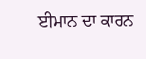ਈਮਾਨ ਦਾ ਕਾਰਨ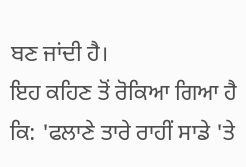ਬਣ ਜਾਂਦੀ ਹੈ।
ਇਹ ਕਹਿਣ ਤੋਂ ਰੋਕਿਆ ਗਿਆ ਹੈ ਕਿ: 'ਫਲਾਣੇ ਤਾਰੇ ਰਾਹੀਂ ਸਾਡੇ 'ਤੇ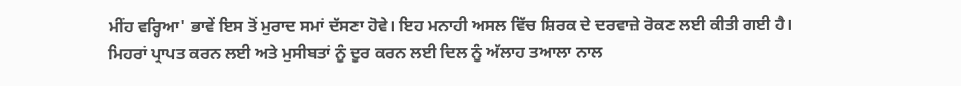ਮੀਂਹ ਵਰ੍ਹਿਆ' ਭਾਵੇਂ ਇਸ ਤੋਂ ਮੁਰਾਦ ਸਮਾਂ ਦੱਸਣਾ ਹੋਵੇ। ਇਹ ਮਨਾਹੀ ਅਸਲ ਵਿੱਚ ਸ਼ਿਰਕ ਦੇ ਦਰਵਾਜ਼ੇ ਰੋਕਣ ਲਈ ਕੀਤੀ ਗਈ ਹੈ।
ਮਿਹਰਾਂ ਪ੍ਰਾਪਤ ਕਰਨ ਲਈ ਅਤੇ ਮੁਸੀਬਤਾਂ ਨੂੰ ਦੂਰ ਕਰਨ ਲਈ ਦਿਲ ਨੂੰ ਅੱਲਾਹ ਤਆਲਾ ਨਾਲ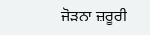ਜੋੜਨਾ ਜ਼ਰੂਰੀ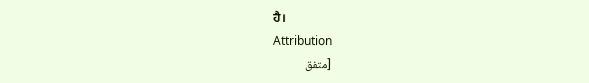ਹੈ।
Attribution
[متفق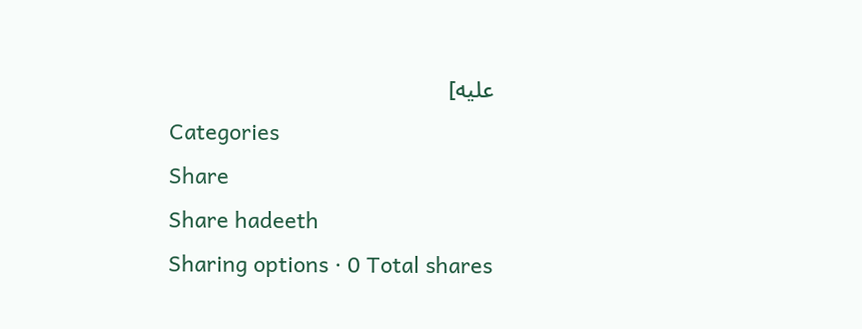عليه]
Categories
Share
Share hadeeth
Sharing options · 0 Total shares